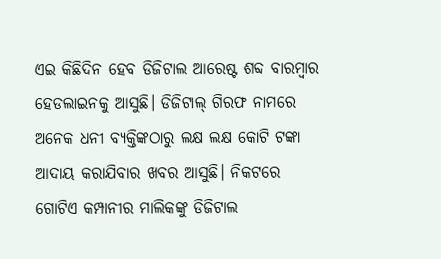ଏଇ କିଛିଦିନ ହେବ ଡିଜିଟାଲ ଆରେଷ୍ଟ ଶବ୍ଦ ବାରମ୍ବାର ହେଡଲାଇନକୁ ଆସୁଛି। ଡିଜିଟାଲ୍ ଗିରଫ ନାମରେ ଅନେକ ଧନୀ ବ୍ୟକ୍ତିଙ୍କଠାରୁ ଲକ୍ଷ ଲକ୍ଷ କୋଟି ଟଙ୍କା ଆଦାୟ କରାଯିବାର ଖବର ଆସୁଛି। ନିକଟରେ ଗୋଟିଏ କମ୍ପାନୀର ମାଲିକଙ୍କୁ ଡିଜିଟାଲ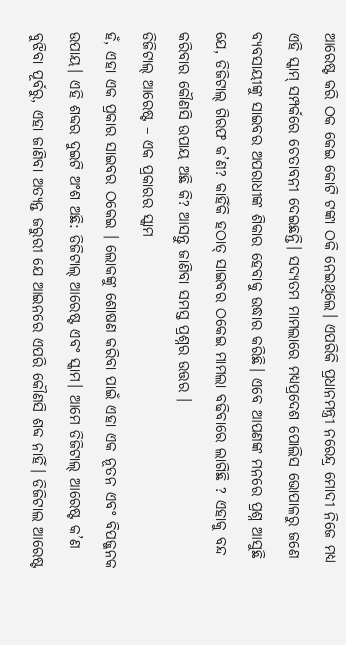ଆରେଷ୍ଟ କରି ଠକ କେଇ କୋଟି ଟଙ୍କା ଠକି ନେଇଥିଲେ। ଏପରିକି ପ୍ରଧାନମନ୍ତ୍ରୀ ନରେନ୍ଦ୍ର ମୋଦୀ ନିଜେ ମଧ୍ୟ ଏହି ସ୍କାମ୍ ସମ୍ପର୍କରେ ଚେତାବନୀ ଦେଇଛନ୍ତି। ସଦ୍ୟତମ ମାମଲାରେ ମଧ୍ୟପ୍ରଦେଶ ପୋଲିସ ଭୋପାଳରୁ ଜଣେ ବ୍ୟବସାୟୀଙ୍କୁ ସାଇବର ଅପରାଧୀଙ୍କ ଶିକାର ହେବାକୁ ଉଦ୍ଧାର କରିଛି। ଏବେ ଆପଣଙ୍କ ମନରେ ପ୍ରଶ୍ନ ଆସୁଛି ଯେ, ଡିଜିଟାଲ୍ ଗିରଫ କ’ଣ? କାହିଁକି ହଠାତ୍ ସାଇବର ଠକେଇ ମାମଲା ବଢିବାରେ ଲାଗିଛି ? ଏହାକୁ ବନ୍ଦ କରିବାର କୌଣସି ଉପାୟ ଅଛି କି? ଆସନ୍ତୁ ଜାଣିବା ସମସ୍ତ ପ୍ରଶ୍ନର ଉତ୍ତର ।
ଡିଜିଟାଲ୍ ଆରେଷ୍ଟ – ଏକ ପ୍ରକାରର ସ୍କାମ
ହଁ, ଏହା ଏକ ପ୍ରକାର ସାଇବର ଠକେଇ । ଲୋକଙ୍କୁ ଶୋଷଣ କରିବା ପାଇଁ ଏହା ଏକ ନୂତନ ଏବଂ ବିପଜ୍ଜନକ ଉପାୟ। ଏହି ଶବ୍ଦର ଦୁଇଟି ଅଂଶ ଅଛି: ଡିଜିଟାଲ୍ ଆରେଷ୍ଟ ଏବଂ ସ୍କାମ। ଆମେ ଡିଜିଟାଲ୍ ଆରେଷ୍ଟ କ’ଣ ବୁଝିବା ପୂର୍ବରୁ, ଏହା ଜାଣିବା ଅତ୍ୟନ୍ତ ଜରୁରୀ ଯେ ଆଇନରେ ଏପରି କୌଣସି ଶବ୍ଦ ନାହିଁ। ଡିଜିଟାଲ ଆରେଷ୍ଟ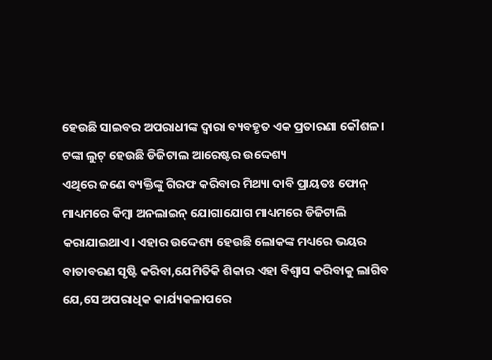ହେଉଛି ସାଇବର ଅପରାଧୀଙ୍କ ଦ୍ୱାରା ବ୍ୟବହୃତ ଏକ ପ୍ରତାରଣା କୌଶଳ।
ଟଙ୍କା ଲୁଟ୍ ହେଉଛି ଡିଜିଟାଲ ଆରେଷ୍ଟର ଉଦ୍ଦେଶ୍ୟ
ଏଥିରେ ଜଣେ ବ୍ୟକ୍ତିଙ୍କୁ ଗିରଫ କରିବାର ମିଥ୍ୟା ଦାବି ପ୍ରାୟତଃ ଫୋନ୍ ମାଧ୍ୟମରେ କିମ୍ବା ଅନଲାଇନ୍ ଯୋଗାଯୋଗ ମାଧ୍ୟମରେ ଡିଜିଟାଲି କରାଯାଇଥାଏ। ଏହାର ଉଦ୍ଦେଶ୍ୟ ହେଉଛି ଲୋକଙ୍କ ମଧ୍ୟରେ ଭୟର ବାତାବରଣ ସୃଷ୍ଟି କରିବା,ଯେମିତିକି ଶିକାର ଏହା ବିଶ୍ୱାସ କରିବାକୁ ଲାଗିବ ଯେ,ସେ ଅପରାଧିକ କାର୍ଯ୍ୟକଳାପରେ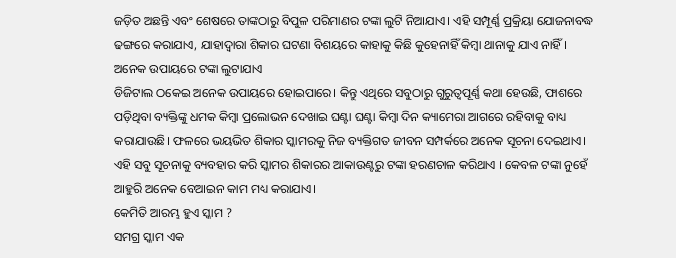ଜଡ଼ିତ ଅଛନ୍ତି ଏବଂ ଶେଷରେ ତାଙ୍କଠାରୁ ବିପୁଳ ପରିମାଣର ଟଙ୍କା ଲୁଟି ନିଆଯାଏ। ଏହି ସମ୍ପୂର୍ଣ୍ଣ ପ୍ରକ୍ରିୟା ଯୋଜନାବଦ୍ଧ ଢଙ୍ଗରେ କରାଯାଏ, ଯାହାଦ୍ୱାରା ଶିକାର ଘଟଣା ବିଶୟରେ କାହାକୁ କିଛି କୁହେନାହିଁ କିମ୍ବା ଥାନାକୁ ଯାଏ ନାହିଁ।
ଅନେକ ଉପାୟରେ ଟଙ୍କା ଲୁଟାଯାଏ
ଡିଜିଟାଲ ଠକେଇ ଅନେକ ଉପାୟରେ ହୋଇପାରେ। କିନ୍ତୁ ଏଥିରେ ସବୁଠାରୁ ଗୁରୁତ୍ୱପୂର୍ଣ୍ଣ କଥା ହେଉଛି, ଫାଶରେ ପଡ଼ିଥିବା ବ୍ୟକ୍ତିଙ୍କୁ ଧମକ କିମ୍ବା ପ୍ରଲୋଭନ ଦେଖାଇ ଘଣ୍ଟା ଘଣ୍ଟା କିମ୍ବା ଦିନ କ୍ୟାମେରା ଆଗରେ ରହିବାକୁ ବାଧ୍ୟ କରାଯାଉଛି। ଫଳରେ ଭୟଭିତ ଶିକାର ସ୍କାମରକୁ ନିଜ ବ୍ୟକ୍ତିଗତ ଜୀବନ ସମ୍ପର୍କରେ ଅନେକ ସୂଚନା ଦେଇଥାଏ। ଏହି ସବୁ ସୂଚନାକୁ ବ୍ୟବହାର କରି ସ୍କାମର ଶିକାରର ଆକାଉଣ୍ଟରୁ ଟଙ୍କା ହରଣଚାଳ କରିଥାଏ । କେବଳ ଟଙ୍କା ନୁହେଁ ଆହୁରି ଅନେକ ବେଆଇନ କାମ ମଧ୍ୟ କରାଯାଏ।
କେମିତି ଆରମ୍ଭ ହୁଏ ସ୍କାମ ?
ସମଗ୍ର ସ୍କାମ ଏକ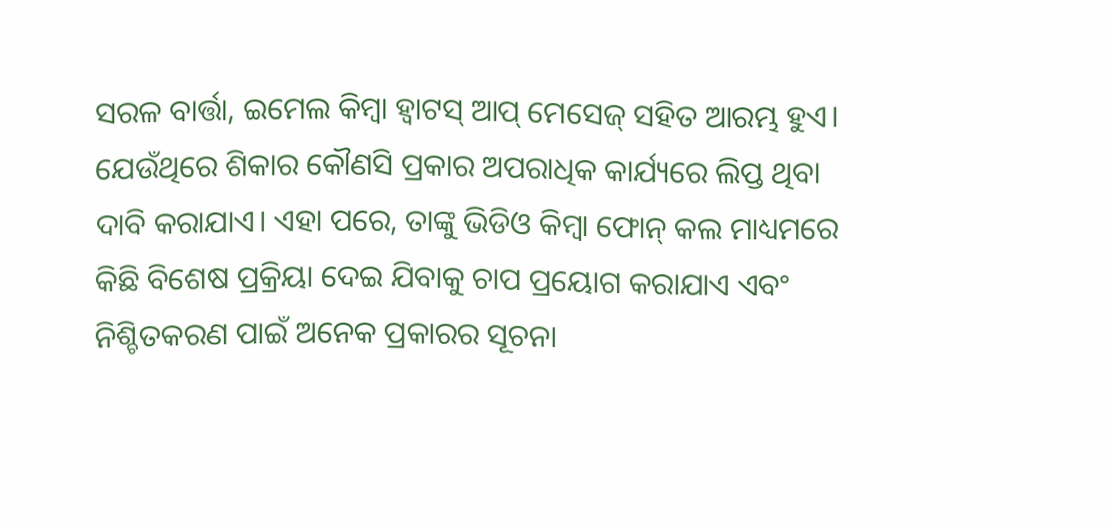ସରଳ ବାର୍ତ୍ତା, ଇମେଲ କିମ୍ବା ହ୍ୱାଟସ୍ ଆପ୍ ମେସେଜ୍ ସହିତ ଆରମ୍ଭ ହୁଏ। ଯେଉଁଥିରେ ଶିକାର କୌଣସି ପ୍ରକାର ଅପରାଧିକ କାର୍ଯ୍ୟରେ ଲିପ୍ତ ଥିବା ଦାବି କରାଯାଏ। ଏହା ପରେ, ତାଙ୍କୁ ଭିଡିଓ କିମ୍ବା ଫୋନ୍ କଲ ମାଧ୍ୟମରେ କିଛି ବିଶେଷ ପ୍ରକ୍ରିୟା ଦେଇ ଯିବାକୁ ଚାପ ପ୍ରୟୋଗ କରାଯାଏ ଏବଂ ନିଶ୍ଚିତକରଣ ପାଇଁ ଅନେକ ପ୍ରକାରର ସୂଚନା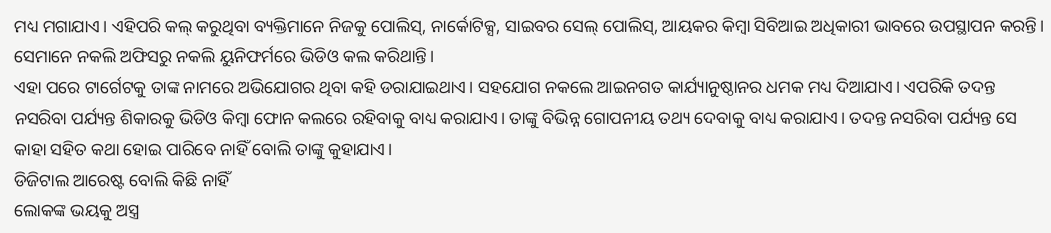ମଧ୍ୟ ମଗାଯାଏ। ଏହିପରି କଲ୍ କରୁଥିବା ବ୍ୟକ୍ତିମାନେ ନିଜକୁ ପୋଲିସ୍, ନାର୍କୋଟିକ୍ସ, ସାଇବର ସେଲ୍ ପୋଲିସ୍, ଆୟକର କିମ୍ବା ସିବିଆଇ ଅଧିକାରୀ ଭାବରେ ଉପସ୍ଥାପନ କରନ୍ତି। ସେମାନେ ନକଲି ଅଫିସରୁ ନକଲି ୟୁନିଫର୍ମରେ ଭିଡିଓ କଲ କରିଥାନ୍ତି।
ଏହା ପରେ ଟାର୍ଗେଟକୁ ତାଙ୍କ ନାମରେ ଅଭିଯୋଗର ଥିବା କହି ଡରାଯାଇଥାଏ। ସହଯୋଗ ନକଲେ ଆଇନଗତ କାର୍ଯ୍ୟାନୁଷ୍ଠାନର ଧମକ ମଧ୍ୟ ଦିଆଯାଏ। ଏପରିକି ତଦନ୍ତ ନସରିବା ପର୍ଯ୍ୟନ୍ତ ଶିକାରକୁ ଭିଡିଓ କିମ୍ବା ଫୋନ କଲରେ ରହିବାକୁ ବାଧ୍ୟ କରାଯାଏ। ତାଙ୍କୁ ବିଭିନ୍ନ ଗୋପନୀୟ ତଥ୍ୟ ଦେବାକୁ ବାଧ୍ୟ କରାଯାଏ। ତଦନ୍ତ ନସରିବା ପର୍ଯ୍ୟନ୍ତ ସେ କାହା ସହିତ କଥା ହୋଇ ପାରିବେ ନାହିଁ ବୋଲି ତାଙ୍କୁ କୁହାଯାଏ।
ଡିଜିଟାଲ ଆରେଷ୍ଟ ବୋଲି କିଛି ନାହିଁ
ଲୋକଙ୍କ ଭୟକୁ ଅସ୍ତ୍ର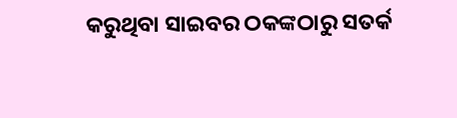କରୁଥିବା ସାଇବର ଠକଙ୍କଠାରୁ ସତର୍କ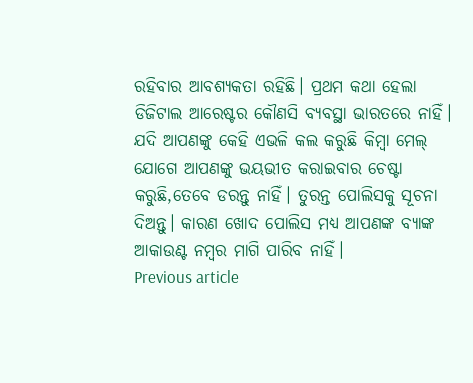ରହିବାର ଆବଶ୍ୟକତା ରହିଛି। ପ୍ରଥମ କଥା ହେଲା ଡିଜିଟାଲ ଆରେଷ୍ଟର କୌଣସି ବ୍ୟବସ୍ଥା ଭାରତରେ ନାହିଁ। ଯଦି ଆପଣଙ୍କୁ କେହି ଏଭଳି କଲ କରୁଛି କିମ୍ବା ମେଲ୍ ଯୋଗେ ଆପଣଙ୍କୁ ଭୟଭୀତ କରାଇବାର ଚେଷ୍ଟା କରୁଛି,ତେବେ ଡରନ୍ତୁ ନାହିଁ। ତୁରନ୍ତ ପୋଲିସକୁ ସୂଚନା ଦିଅନ୍ତୁ। କାରଣ ଖୋଦ ପୋଲିସ ମଧ୍ୟ ଆପଣଙ୍କ ବ୍ୟାଙ୍କ ଆକାଉଣ୍ଟ ନମ୍ବର ମାଗି ପାରିବ ନାହିଁ।
Previous article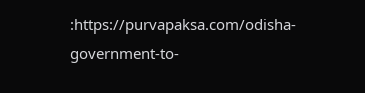:https://purvapaksa.com/odisha-government-to-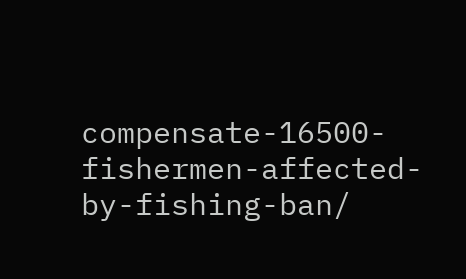compensate-16500-fishermen-affected-by-fishing-ban/